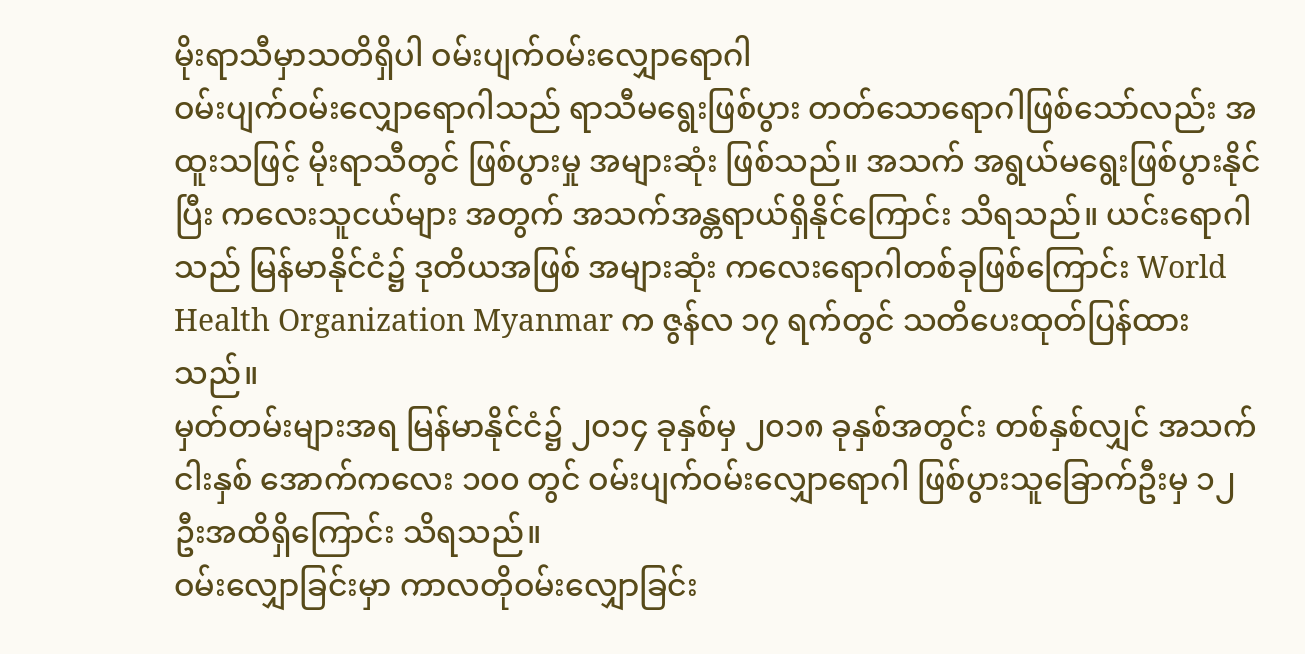မိုးရာသီမှာသတိရှိပါ ဝမ်းပျက်ဝမ်းလျှောရောဂါ
ဝမ်းပျက်ဝမ်းလျှောရောဂါသည် ရာသီမရွေးဖြစ်ပွား တတ်သောရောဂါဖြစ်သော်လည်း အထူးသဖြင့် မိုးရာသီတွင် ဖြစ်ပွားမှု အများဆုံး ဖြစ်သည်။ အသက် အရွယ်မရွေးဖြစ်ပွားနိုင်ပြီး ကလေးသူငယ်များ အတွက် အသက်အန္တရာယ်ရှိနိုင်ကြောင်း သိရသည်။ ယင်းရောဂါသည် မြန်မာနိုင်ငံ၌ ဒုတိယအဖြစ် အများဆုံး ကလေးရောဂါတစ်ခုဖြစ်ကြောင်း World Health Organization Myanmar က ဇွန်လ ၁၇ ရက်တွင် သတိပေးထုတ်ပြန်ထားသည်။
မှတ်တမ်းများအရ မြန်မာနိုင်ငံ၌ ၂၀၁၄ ခုနှစ်မှ ၂၀၁၈ ခုနှစ်အတွင်း တစ်နှစ်လျှင် အသက်ငါးနှစ် အောက်ကလေး ၁၀၀ တွင် ဝမ်းပျက်ဝမ်းလျှောရောဂါ ဖြစ်ပွားသူခြောက်ဦးမှ ၁၂ ဦးအထိရှိကြောင်း သိရသည်။
ဝမ်းလျှောခြင်းမှာ ကာလတိုဝမ်းလျှောခြင်း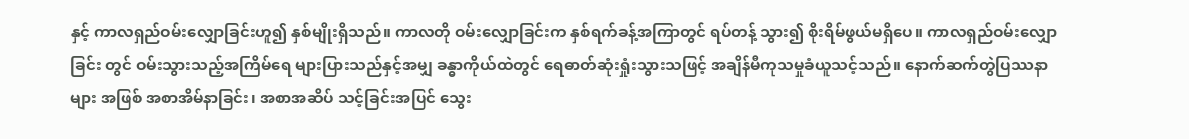နှင့် ကာလရှည်ဝမ်းလျှောခြင်းဟူ၍ နှစ်မျိုးရှိသည်။ ကာလတို ဝမ်းလျှောခြင်းက နှစ်ရက်ခန့်အကြာတွင် ရပ်တန့် သွား၍ စိုးရိမ်ဖွယ်မရှိပေ။ ကာလရှည်ဝမ်းလျှောခြင်း တွင် ဝမ်းသွားသည့်အကြိမ်ရေ များပြားသည်နှင့်အမျှ ခန္ဓာကိုယ်ထဲတွင် ရေဓာတ်ဆုံးရှုံးသွားသဖြင့် အချိန်မီကုသမှုခံယူသင့်သည်။ နောက်ဆက်တွဲပြဿနာများ အဖြစ် အစာအိမ်နာခြင်း၊ အစာအဆိပ် သင့်ခြင်းအပြင် သွေး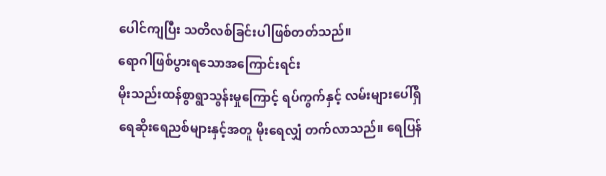ပေါင်ကျပြီး သတိလစ်ခြင်းပါဖြစ်တတ်သည်။
ရောဂါဖြစ်ပွားရသောအကြောင်းရင်း
မိုးသည်းထန်စွာရွာသွန်းမှုကြောင့် ရပ်ကွက်နှင့် လမ်းများပေါ်ရှိ ရေဆိုးရေညစ်များနှင့်အတူ မိုးရေလျှံ တက်လာသည်။ ရေပြန်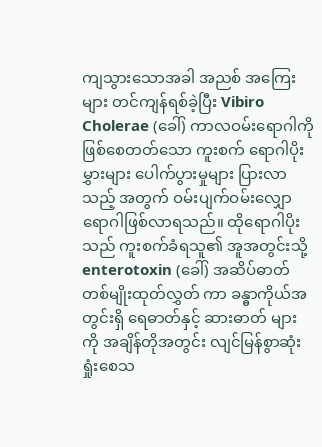ကျသွားသောအခါ အညစ် အကြေးများ တင်ကျန်ရစ်ခဲ့ပြီး Vibiro Cholerae (ခေါ်) ကာလဝမ်းရောဂါကိုဖြစ်စေတတ်သော ကူးစက် ရောဂါပိုးမွှားများ ပေါက်ပွားမှုများ ပြားလာသည့် အတွက် ဝမ်းပျက်ဝမ်းလျှောရောဂါဖြစ်လာရသည်။ ထိုရောဂါပိုးသည် ကူးစက်ခံရသူ၏ အူအတွင်းသို့ enterotoxin (ခေါ်) အဆိပ်ဓာတ်တစ်မျိုးထုတ်လွှတ် ကာ ခန္ဓာကိုယ်အတွင်းရှိ ရေဓာတ်နှင့် ဆားဓာတ် များ ကို အချိန်တိုအတွင်း လျင်မြန်စွာဆုံးရှုံးစေသ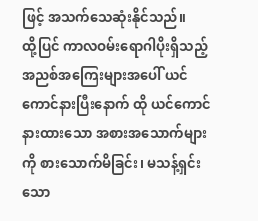ဖြင့် အသက်သေဆုံးနိုင်သည်။
ထို့ပြင် ကာလဝမ်းရောဂါပိုးရှိသည့် အညစ်အကြေးများအပေါ် ယင်ကောင်နားပြီးနောက် ထို ယင်ကောင် နားထားသော အစားအသောက်များကို စားသောက်မိခြင်း၊ မသန့်ရှင်းသော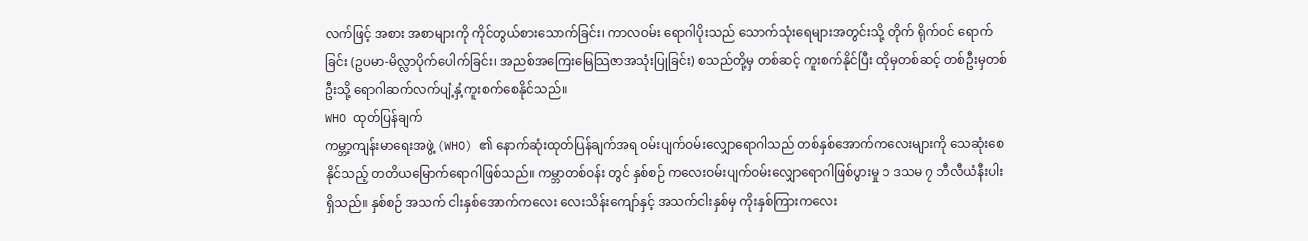လက်ဖြင့် အစား အစာများကို ကိုင်တွယ်စားသောက်ခြင်း၊ ကာလဝမ်း ရောဂါပိုးသည် သောက်သုံးရေများအတွင်းသို့ တိုက် ရိုက်ဝင် ရောက်ခြင်း (ဥပမာ-မိလ္လာပိုက်ပေါက်ခြင်း၊ အညစ်အကြေးမြေသြဇာအသုံးပြုခြင်း) စသည်တို့မှ တစ်ဆင့် ကူးစက်နိုင်ပြီး ထိုမှတစ်ဆင့် တစ်ဦးမှတစ်ဦးသို့ ရောဂါဆက်လက်ပျံ့နှံ့ကူးစက်စေနိုင်သည်။
WHO ထုတ်ပြန်ချက်
ကမ္ဘာ့ကျန်းမာရေးအဖွဲ့ (WHO) ၏ နောက်ဆုံးထုတ်ပြန်ချက်အရ ဝမ်းပျက်ဝမ်းလျှောရောဂါသည် တစ်နှစ်အောက်ကလေးများကို သေဆုံးစေနိုင်သည့် တတိယမြောက်ရောဂါဖြစ်သည်။ ကမ္ဘာတစ်ဝန်း တွင် နှစ်စဉ် ကလေးဝမ်းပျက်ဝမ်းလျှောရောဂါဖြစ်ပွားမှု ၁ ဒသမ ၇ ဘီလီယံနီးပါးရှိသည်။ နှစ်စဉ် အသက် ငါးနှစ်အောက်ကလေး လေးသိန်းကျော်နှင့် အသက်ငါးနှစ်မှ ကိုးနှစ်ကြားကလေး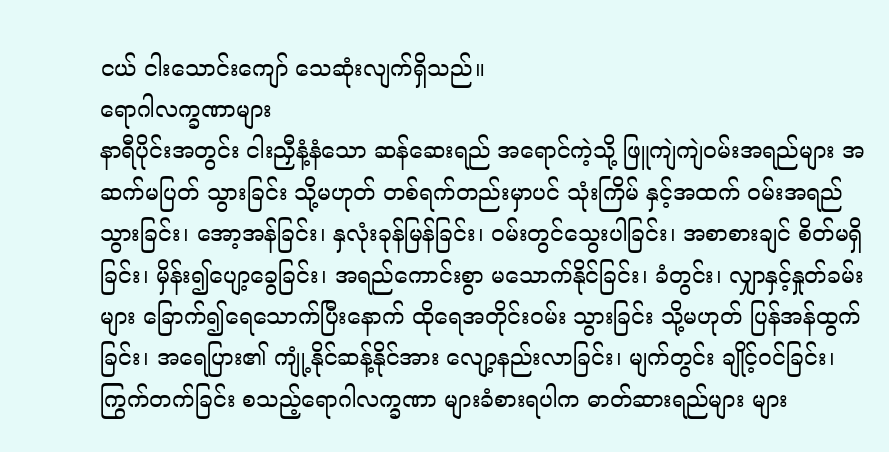ငယ် ငါးသောင်းကျော် သေဆုံးလျက်ရှိသည်။
ရောဂါလက္ခဏာများ
နာရီပိုင်းအတွင်း ငါးညှီနံ့နံသော ဆန်ဆေးရည် အရောင်ကဲ့သို့ ဖြူကျဲကျဲဝမ်းအရည်များ အဆက်မပြတ် သွားခြင်း သို့မဟုတ် တစ်ရက်တည်းမှာပင် သုံးကြိမ် နှင့်အထက် ဝမ်းအရည်သွားခြင်း၊ အော့အန်ခြင်း၊ နှလုံးခုန်မြန်ခြင်း၊ ဝမ်းတွင်သွေးပါခြင်း၊ အစာစားချင် စိတ်မရှိခြင်း၊ မှိန်း၍ပျော့ခွေခြင်း၊ အရည်ကောင်းစွာ မသောက်နိုင်ခြင်း၊ ခံတွင်း၊ လျှာနှင့်နှုတ်ခမ်းများ ခြောက်၍ရေသောက်ပြီးနောက် ထိုရေအတိုင်းဝမ်း သွားခြင်း သို့မဟုတ် ပြန်အန်ထွက်ခြင်း၊ အရေပြား၏ ကျုံ့နိုင်ဆန့်နိုင်အား လျော့နည်းလာခြင်း၊ မျက်တွင်း ချိုင့်ဝင်ခြင်း၊ ကြွက်တက်ခြင်း စသည့်ရောဂါလက္ခဏာ များခံစားရပါက ဓာတ်ဆားရည်များ များ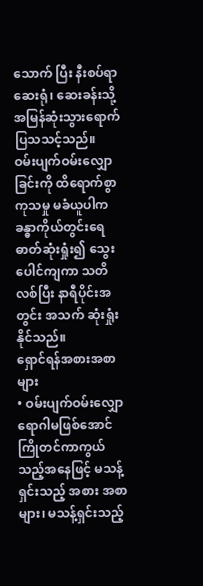သောက် ပြီး နီးစပ်ရာ ဆေးရုံ၊ ဆေးခန်းသို့ အမြန်ဆုံးသွားရောက် ပြသသင့်သည်။
ဝမ်းပျက်ဝမ်းလျှောခြင်းကို ထိရောက်စွာ ကုသမှု မခံယူပါက ခန္ဓာကိုယ်တွင်းရေဓာတ်ဆုံးရှုံး၍ သွေး ပေါင်ကျကာ သတိလစ်ပြီး နာရီပိုင်းအတွင်း အသက် ဆုံးရှုံးနိုင်သည်။
ရှောင်ရန်အစားအစာများ
• ဝမ်းပျက်ဝမ်းလျှောရောဂါမဖြစ်အောင် ကြိုတင်ကာကွယ်သည့်အနေဖြင့် မသန့်ရှင်းသည့် အစား အစာများ၊ မသန့်ရှင်းသည့်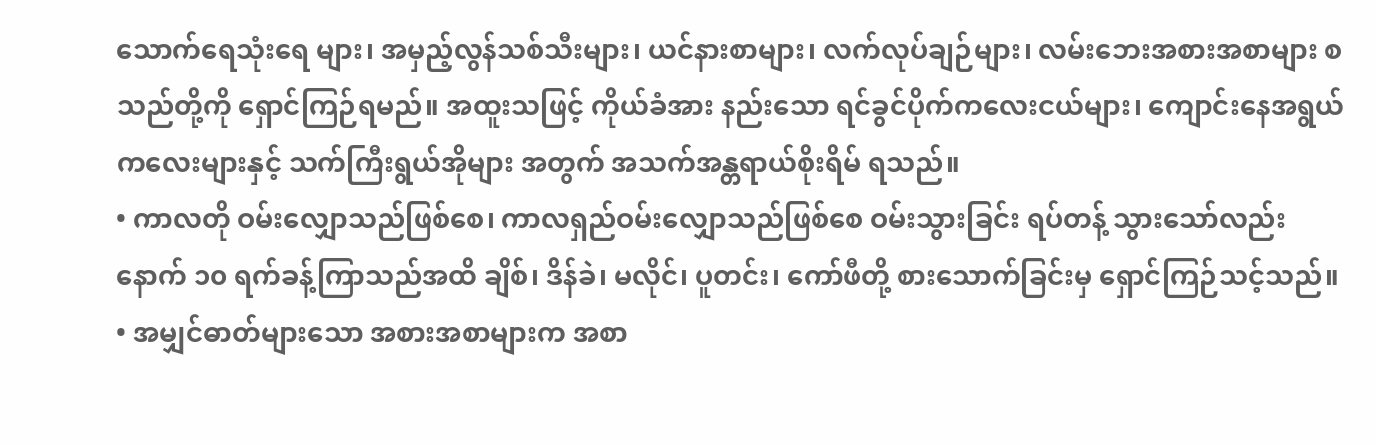သောက်ရေသုံးရေ များ၊ အမှည့်လွန်သစ်သီးများ၊ ယင်နားစာများ၊ လက်လုပ်ချဉ်များ၊ လမ်းဘေးအစားအစာများ စသည်တို့ကို ရှောင်ကြဉ်ရမည်။ အထူးသဖြင့် ကိုယ်ခံအား နည်းသော ရင်ခွင်ပိုက်ကလေးငယ်များ၊ ကျောင်းနေအရွယ်ကလေးများနှင့် သက်ကြီးရွယ်အိုများ အတွက် အသက်အန္တရာယ်စိုးရိမ် ရသည်။
• ကာလတို ဝမ်းလျှောသည်ဖြစ်စေ၊ ကာလရှည်ဝမ်းလျှောသည်ဖြစ်စေ ဝမ်းသွားခြင်း ရပ်တန့် သွားသော်လည်း နောက် ၁၀ ရက်ခန့်ကြာသည်အထိ ချိစ်၊ ဒိန်ခဲ၊ မလိုင်၊ ပူတင်း၊ ကော်ဖီတို့ စားသောက်ခြင်းမှ ရှောင်ကြဉ်သင့်သည်။
• အမျှင်ဓာတ်များသော အစားအစာများက အစာ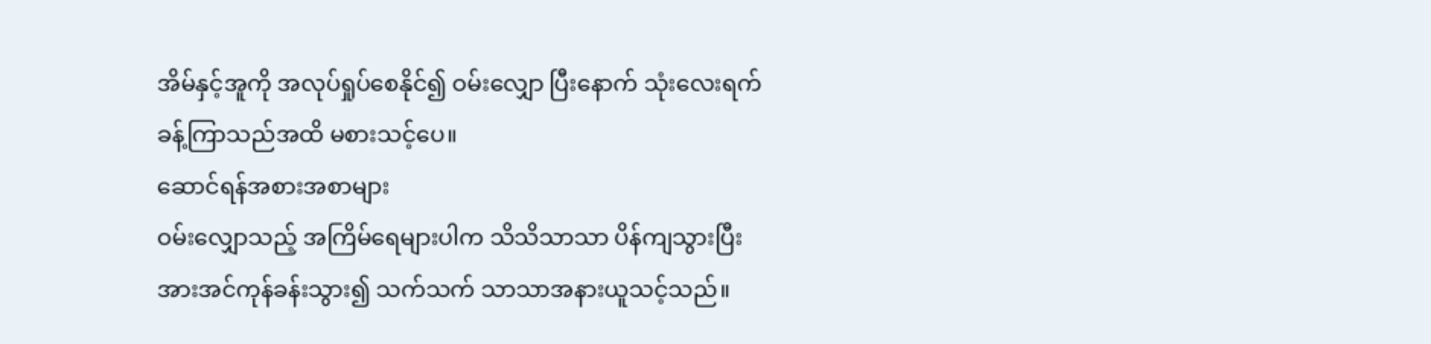အိမ်နှင့်အူကို အလုပ်ရှုပ်စေနိုင်၍ ဝမ်းလျှော ပြီးနောက် သုံးလေးရက်ခန့်ကြာသည်အထိ မစားသင့်ပေ။
ဆောင်ရန်အစားအစာများ
ဝမ်းလျှောသည့် အကြိမ်ရေများပါက သိသိသာသာ ပိန်ကျသွားပြီး အားအင်ကုန်ခန်းသွား၍ သက်သက် သာသာအနားယူသင့်သည်။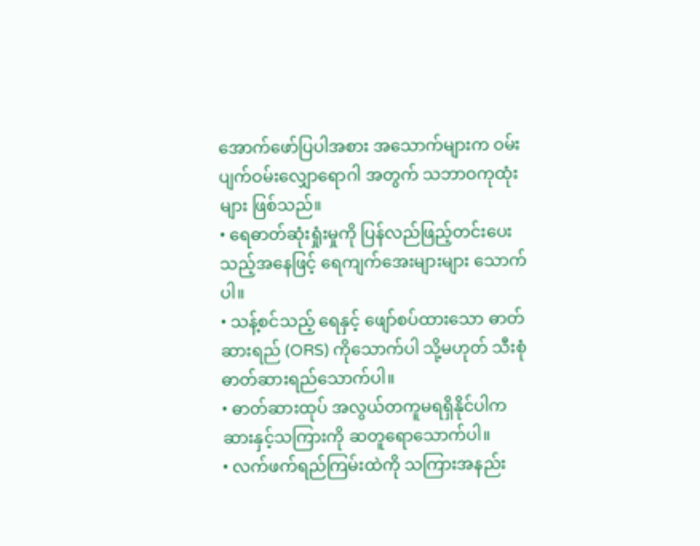အောက်ဖော်ပြပါအစား အသောက်များက ဝမ်းပျက်ဝမ်းလျှောရောဂါ အတွက် သဘာဝကုထုံးများ ဖြစ်သည်။
• ရေဓာတ်ဆုံးရှုံးမှုကို ပြန်လည်ဖြည့်တင်းပေးသည့်အနေဖြင့် ရေကျက်အေးများများ သောက်ပါ။
• သန့်စင်သည့် ရေနှင့် ဖျော်စပ်ထားသော ဓာတ်ဆားရည် (ORS) ကိုသောက်ပါ သို့မဟုတ် သီးစုံ ဓာတ်ဆားရည်သောက်ပါ။
• ဓာတ်ဆားထုပ် အလွယ်တကူမရရှိနိုင်ပါကဆားနှင့်သကြားကို ဆတူရောသောက်ပါ။
• လက်ဖက်ရည်ကြမ်းထဲကို သကြားအနည်း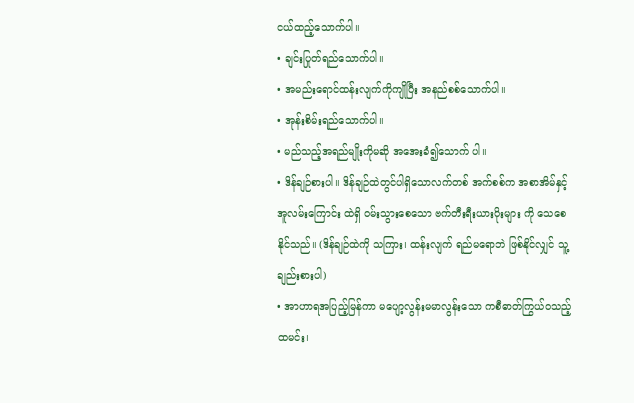ငယ်ထည့်သောက်ပါ။
• ချင်းပြုတ်ရည်သောက်ပါ။
• အမည်းရောင်ထန်းလျက်ကိုကျိုပြီး အနည်စစ်သောက်ပါ။
• အုန်းစိမ်းရည်သောက်ပါ။
• မည်သည့်အရည်မျိုးကိုမဆို အအေးခံ၍သောက် ပါ။
• ဒိန်ချဉ်စားပါ။ ဒိန်ချဉ်ထဲတွင်ပါရှိသောလက်တစ် အက်စစ်က အစာအိမ်နှင့် အူလမ်းကြောင်း ထဲရှိ ဝမ်းသွားစေသော ဗက်တီးရီးယားပိုးများ ကို သေစေနိုင်သည်။ (ဒိန်ချဉ်ထဲကို သကြား၊ ထန်းလျက် ရည်မရောဘဲ ဖြစ်နိုင်လျှင် သူ့ချည်းစားပါ)
• အာဟာရအပြည့်မြန်ကာ မပျော့လွန်းမမာလွန်းသော ကစီဓာတ်ကြွယ်ဝသည့် ထမင်း၊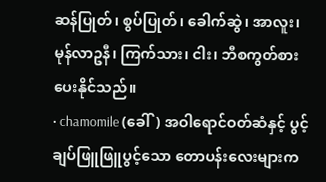ဆန်ပြုတ်၊ စွပ်ပြုတ်၊ ခေါက်ဆွဲ၊ အာလူး၊ မုန်လာဥနီ၊ ကြက်သား၊ ငါး၊ ဘီစကွတ်စားပေးနိုင်သည်။
• chamomile (ခေါ်) အဝါရောင်ဝတ်ဆံနှင့် ပွင့်ချပ်ဖြူဖြူပွင့်သော တောပန်းလေးများက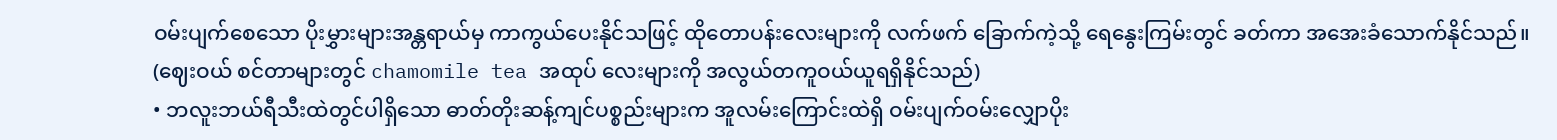ဝမ်းပျက်စေသော ပိုးမွှားများအန္တရာယ်မှ ကာကွယ်ပေးနိုင်သဖြင့် ထိုတောပန်းလေးများကို လက်ဖက် ခြောက်ကဲ့သို့ ရေနွေးကြမ်းတွင် ခတ်ကာ အအေးခံသောက်နိုင်သည်။ (ဈေးဝယ် စင်တာများတွင် chamomile tea အထုပ် လေးများကို အလွယ်တကူဝယ်ယူရရှိနိုင်သည်)
• ဘလူးဘယ်ရီသီးထဲတွင်ပါရှိသော ဓာတ်တိုးဆန့်ကျင်ပစ္စည်းများက အူလမ်းကြောင်းထဲရှိ ဝမ်းပျက်ဝမ်းလျှောပိုး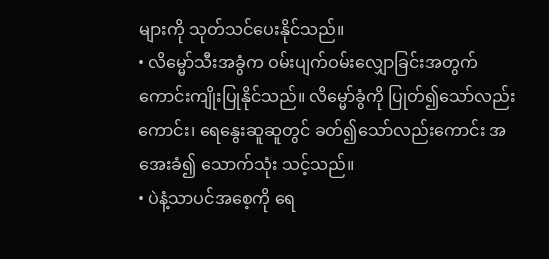များကို သုတ်သင်ပေးနိုင်သည်။
• လိမ္မော်သီးအခွံက ဝမ်းပျက်ဝမ်းလျှောခြင်းအတွက် ကောင်းကျိုးပြုနိုင်သည်။ လိမ္မော်ခွံကို ပြုတ်၍သော်လည်းကောင်း၊ ရေနွေးဆူဆူတွင် ခတ်၍သော်လည်းကောင်း အအေးခံ၍ သောက်သုံး သင့်သည်။
• ပဲနံ့သာပင်အစေ့ကို ရေ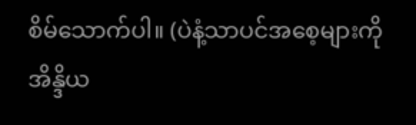စိမ်သောက်ပါ။ (ပဲနံ့သာပင်အစေ့များကို အိန္ဒိယ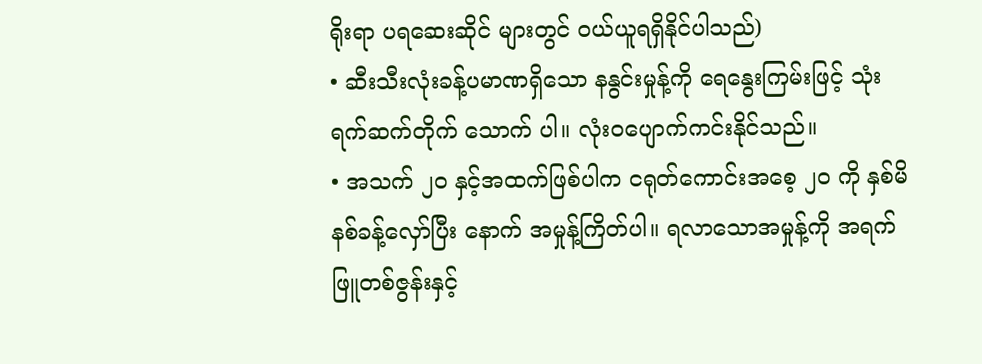ရိုးရာ ပရဆေးဆိုင် များတွင် ဝယ်ယူရရှိနိုင်ပါသည်)
• ဆီးသီးလုံးခန့်ပမာဏရှိသော နနွင်းမှုန့်ကို ရေနွေးကြမ်းဖြင့် သုံးရက်ဆက်တိုက် သောက် ပါ။ လုံးဝပျောက်ကင်းနိုင်သည်။
• အသက် ၂၀ နှင့်အထက်ဖြစ်ပါက ငရုတ်ကောင်းအစေ့ ၂၀ ကို နှစ်မိနစ်ခန့်လှော်ပြီး နောက် အမှုန့်ကြိတ်ပါ။ ရလာသောအမှုန့်ကို အရက်ဖြူတစ်ဇွန်းနှင့်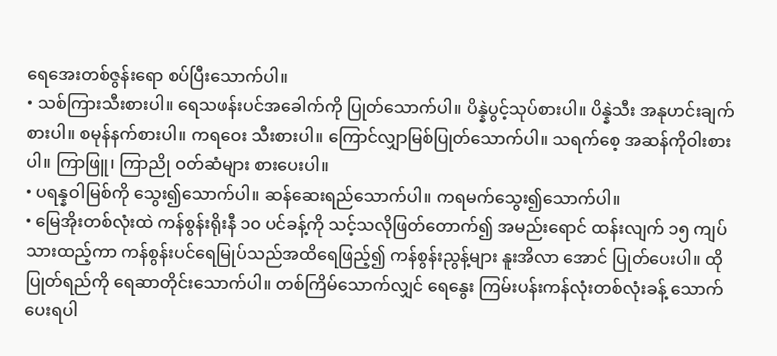ရေအေးတစ်ဇွန်းရော စပ်ပြီးသောက်ပါ။
• သစ်ကြားသီးစားပါ။ ရေသဖန်းပင်အခေါက်ကို ပြုတ်သောက်ပါ။ ပိန္နဲပွင့်သုပ်စားပါ။ ပိန္နဲသီး အနုဟင်းချက်စားပါ။ စမုန်နက်စားပါ။ ကရဝေး သီးစားပါ။ ကြောင်လျှာမြစ်ပြုတ်သောက်ပါ။ သရက်စေ့ အဆန်ကိုဝါးစားပါ။ ကြာဖြူ၊ ကြာညို ဝတ်ဆံများ စားပေးပါ။
• ပရန္နဝါမြစ်ကို သွေး၍သောက်ပါ။ ဆန်ဆေးရည်သောက်ပါ။ ကရမက်သွေး၍သောက်ပါ။
• မြေအိုးတစ်လုံးထဲ ကန်စွန်းရိုးနီ ၁၀ ပင်ခန့်ကို သင့်သလိုဖြတ်တောက်၍ အမည်းရောင် ထန်းလျက် ၁၅ ကျပ်သားထည့်ကာ ကန်စွန်းပင်ရေမြုပ်သည်အထိရေဖြည့်၍ ကန်စွန်းညွန့်များ နူးအိလာ အောင် ပြုတ်ပေးပါ။ ထိုပြုတ်ရည်ကို ရေဆာတိုင်းသောက်ပါ။ တစ်ကြိမ်သောက်လျှင် ရေနွေး ကြမ်းပန်းကန်လုံးတစ်လုံးခန့် သောက်ပေးရပါ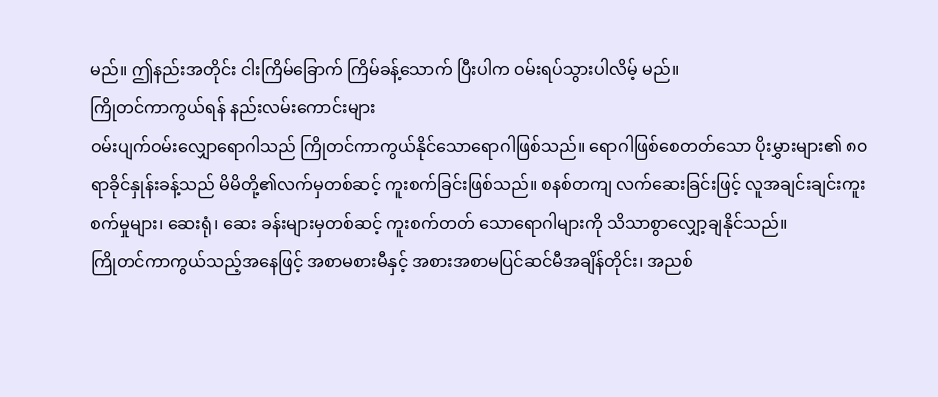မည်။ ဤနည်းအတိုင်း ငါးကြိမ်ခြောက် ကြိမ်ခန့်သောက် ပြီးပါက ဝမ်းရပ်သွားပါလိမ့် မည်။
ကြိုတင်ကာကွယ်ရန် နည်းလမ်းကောင်းများ
ဝမ်းပျက်ဝမ်းလျှောရောဂါသည် ကြိုတင်ကာကွယ်နိုင်သောရောဂါဖြစ်သည်။ ရောဂါဖြစ်စေတတ်သော ပိုးမွှားများ၏ ၈၀ ရာခိုင်နှုန်းခန့်သည် မိမိတို့၏လက်မှတစ်ဆင့် ကူးစက်ခြင်းဖြစ်သည်။ စနစ်တကျ လက်ဆေးခြင်းဖြင့် လူအချင်းချင်းကူးစက်မှုများ၊ ဆေးရုံ၊ ဆေး ခန်းများမှတစ်ဆင့် ကူးစက်တတ် သောရောဂါများကို သိသာစွာလျှော့ချနိုင်သည်။
ကြိုတင်ကာကွယ်သည့်အနေဖြင့် အစာမစားမီနှင့် အစားအစာမပြင်ဆင်မီအချိန်တိုင်း၊ အညစ်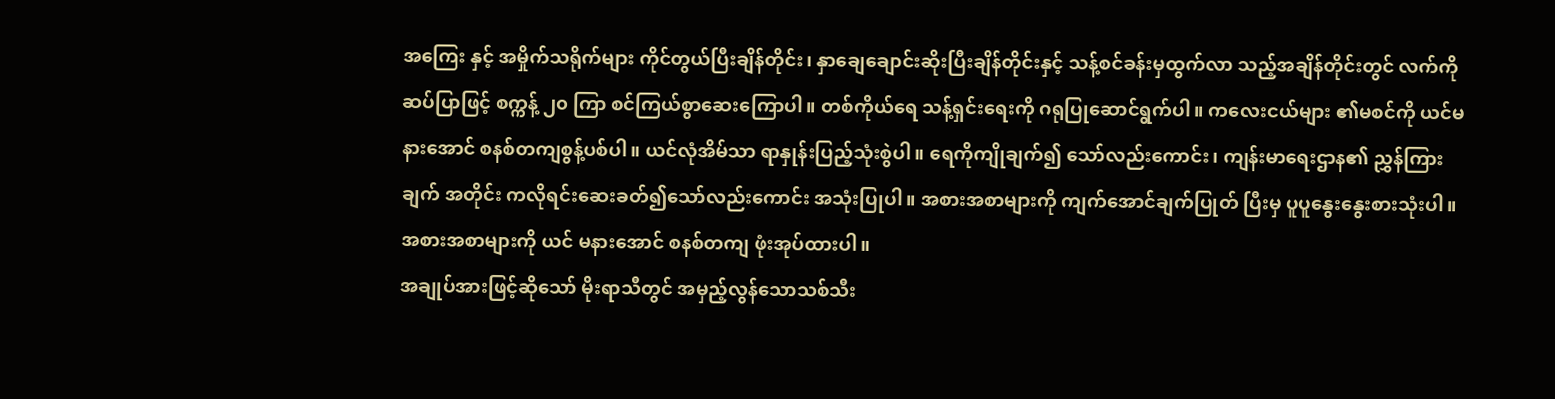အကြေး နှင့် အမှိုက်သရိုက်များ ကိုင်တွယ်ပြီးချိန်တိုင်း၊ နှာချေချောင်းဆိုးပြီးချိန်တိုင်းနှင့် သန့်စင်ခန်းမှထွက်လာ သည့်အချိန်တိုင်းတွင် လက်ကို ဆပ်ပြာဖြင့် စက္ကန့် ၂၀ ကြာ စင်ကြယ်စွာဆေးကြောပါ။ တစ်ကိုယ်ရေ သန့်ရှင်းရေးကို ဂရုပြုဆောင်ရွက်ပါ။ ကလေးငယ်များ ၏မစင်ကို ယင်မနားအောင် စနစ်တကျစွန့်ပစ်ပါ။ ယင်လုံအိမ်သာ ရာနှုန်းပြည့်သုံးစွဲပါ။ ရေကိုကျိုချက်၍ သော်လည်းကောင်း၊ ကျန်းမာရေးဌာန၏ ညွှန်ကြားချက် အတိုင်း ကလိုရင်းဆေးခတ်၍သော်လည်းကောင်း အသုံးပြုပါ။ အစားအစာများကို ကျက်အောင်ချက်ပြုတ် ပြီးမှ ပူပူနွေးနွေးစားသုံးပါ။ အစားအစာများကို ယင် မနားအောင် စနစ်တကျ ဖုံးအုပ်ထားပါ။
အချုပ်အားဖြင့်ဆိုသော် မိုးရာသီတွင် အမှည့်လွန်သောသစ်သီး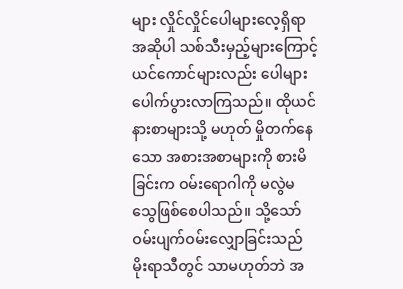များ လှိုင်လှိုင်ပေါများလေ့ရှိရာ အဆိုပါ သစ်သီးမှည့်များကြောင့် ယင်ကောင်များလည်း ပေါများ ပေါက်ပွားလာကြသည်။ ထိုယင်နားစာများသို့ မဟုတ် မှိုတက်နေသော အစားအစာများကို စားမိခြင်းက ဝမ်းရောဂါကို မလွဲမသွေဖြစ်စေပါသည်။ သို့သော် ဝမ်းပျက်ဝမ်းလျှောခြင်းသည် မိုးရာသီတွင် သာမဟုတ်ဘဲ အ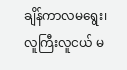ချိန်ကာလမရွေး၊ လူကြီးလူငယ် မ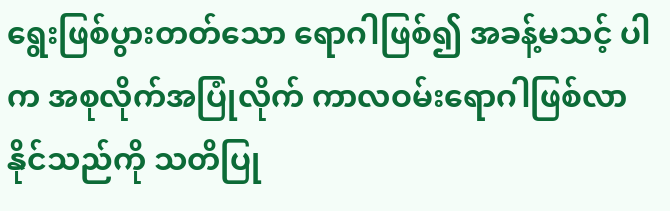ရွေးဖြစ်ပွားတတ်သော ရောဂါဖြစ်၍ အခန့်မသင့် ပါက အစုလိုက်အပြုံလိုက် ကာလဝမ်းရောဂါဖြစ်လာ နိုင်သည်ကို သတိပြု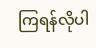ကြရန်လိုပါ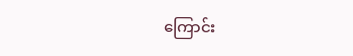ကြောင်း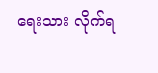ရေးသား လိုက်ရ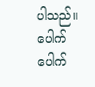ပါသည်။
ပေါက်ပေါက်